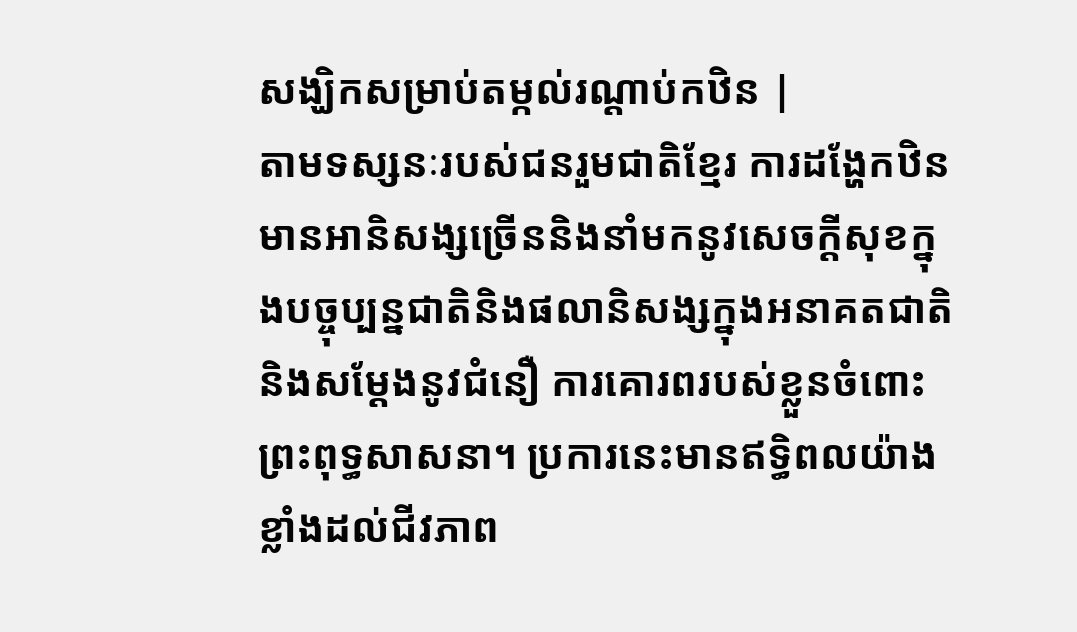សង្ឃិកសម្រាប់តម្កល់រណ្ដាប់កឋិន |
តាមទស្សនៈរបស់ជនរួមជាតិខ្មែរ ការដង្ហែកឋិនមានអានិសង្សច្រើននិងនាំមកនូវសេចក្តីសុខក្នុងបច្ចុប្បន្នជាតិនិងផលានិសង្សក្នុងអនាគតជាតិ និងសម្តែងនូវជំនឿ ការគោរពរបស់ខ្លួនចំពោះព្រះពុទ្ធសាសនា។ ប្រការនេះមានឥទ្ធិពលយ៉ាងខ្លាំងដល់ជីវភាព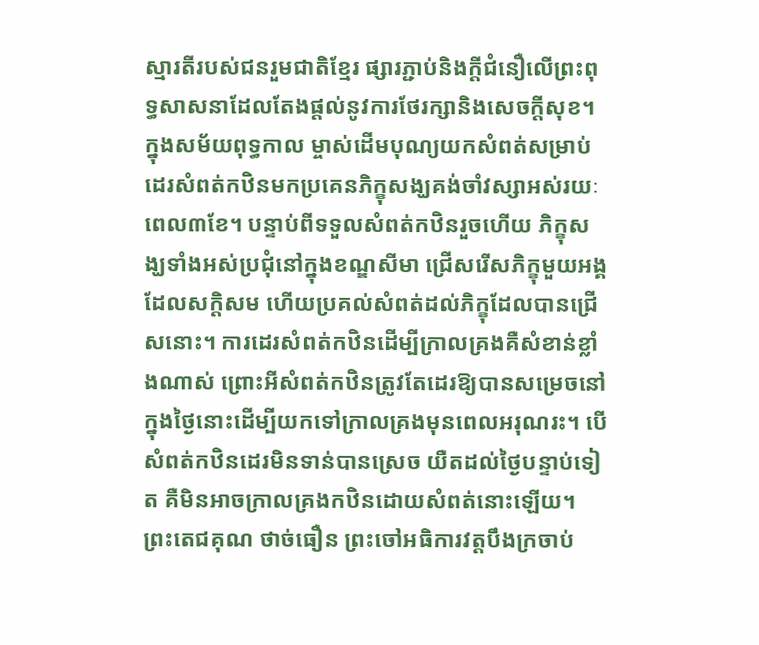ស្មារតីរបស់ជនរួមជាតិខ្មែរ ផ្សារភ្ជាប់និងក្តីជំនឿលើព្រះពុទ្ធសាសនាដែលតែងផ្តល់នូវការថែរក្សានិងសេចក្តីសុខ។
ក្នុងសម័យពុទ្ធកាល ម្ចាស់ដើមបុណ្យយកសំពត់សម្រាប់ដេរសំពត់កឋិនមកប្រគេនភិក្ខុសង្ឃគង់ចាំវស្សាអស់រយៈពេល៣ខែ។ បន្ទាប់ពីទទួលសំពត់កឋិនរួចហើយ ភិក្ខុសង្ឃទាំងអស់ប្រជុំនៅក្នុងខណ្ឌសីមា ជ្រើសរើសភិក្ខុមួយអង្គដែលសក្តិសម ហើយប្រគល់សំពត់ដល់ភិក្ខុដែលបានជ្រើសនោះ។ ការដេរសំពត់កឋិនដើម្បីក្រាលគ្រងគឺសំខាន់ខ្លាំងណាស់ ព្រោះអីសំពត់កឋិនត្រូវតែដេរឱ្យបានសម្រេចនៅក្នុងថ្ងៃនោះដើម្បីយកទៅក្រាលគ្រងមុនពេលអរុណរះ។ បើសំពត់កឋិនដេរមិនទាន់បានស្រេច យឺតដល់ថ្ងៃបន្ទាប់ទៀត គឺមិនអាចក្រាលគ្រងកឋិនដោយសំពត់នោះឡើយ។
ព្រះតេជគុណ ថាច់ធឿន ព្រះចៅអធិការវត្តបឹងក្រចាប់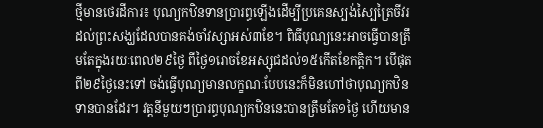ថ្មីមានថេរដីការ៖ បុណ្យកឋិនទានប្រារព្ធឡើងដើម្បីប្រគេនស្បង់ស្បៃត្រៃចីវរដល់ព្រះសង្ឃដែលបានគង់ចាំវស្សាអស់៣ខែ។ ពិធីបុណ្យនេះអាចធ្វើបានត្រឹមតែក្នុងរយៈពេល២៩ថ្ងៃ ពីថ្ងៃ១រោចខែអស្សុជដល់១៥កើតខែកត្តិក។ បើផុតពី២៩ថ្ងៃនេះទៅ ចង់ធ្វើបុណ្យមានលក្ខណៈបែបនេះក៏មិនហៅថាបុណ្យកឋិនទានបានដែរ។ វត្តនីមួយៗប្រារព្ធបុណ្យកឋិននេះបានត្រឹមតែ១ថ្ងៃ ហើយមាន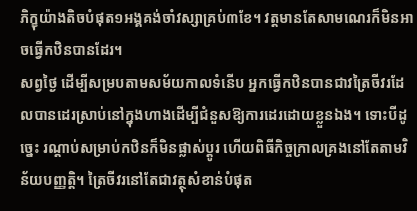ភិក្ខុយ៉ាងតិចបំផុត១អង្គគង់ចាំវស្សាគ្រប់៣ខែ។ វត្តមានតែសាមណេរក៏មិនអាចធ្វើកឋិនបានដែរ។
សព្វថ្ងៃ ដើម្បីសម្របតាមសម័យកាលទំនើប អ្នកធ្វើកឋិនបានជាវត្រៃចីវរដែលបានដេរស្រាប់នៅក្នុងហាងដើម្បីជំនួសឱ្យការដេរដោយខ្លួនឯង។ ទោះបីដូច្នេះ រណ្តាប់សម្រាប់កឋិនក៏មិនផ្លាស់ប្តូរ ហើយពិធីកិច្ចក្រាលគ្រងនៅតែតាមវិន័យបញ្ញត្តិ។ ត្រៃចីវរនៅតែជាវត្ថុសំខាន់បំផុត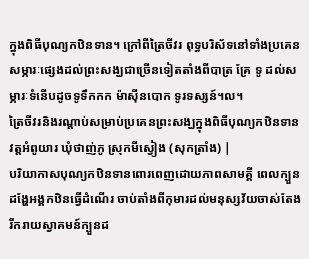ក្នុងពិធីបុណ្យកឋិនទាន។ ក្រៅពីត្រៃចីវរ ពុទ្ធបរិស័ទនៅទាំងប្រគេនសម្ភារៈផ្សេងដល់ព្រះសង្ឃជាច្រើនទៀតតាំងពីបាត្រ គ្រែ ទូ ដល់សម្ភារៈទំនើបដូចទូទឹកកក ម៉ាស៊ីនបោក ទូរទស្សន៍។ល។
ត្រៃចីវរនិងរណ្ដាប់សម្រាប់ប្រគេនព្រះសង្ឃក្នុងពិធីបុណ្យកឋិនទាន វត្តអំពូយារ ឃុំថាញ់ភូ ស្រុកមីស្វៀង (សុកត្រាំង) |
បរិយាកាសបុណ្យកឋិនទានពោរពេញដោយភាពសាមគ្គី ពេលក្បួនដង្ហែអង្គកឋិនធ្វើដំណើរ ចាប់តាំងពីកុមារដល់មនុស្សវ័យចាស់តែងរីករាយស្វាគមន៍ក្បួនដ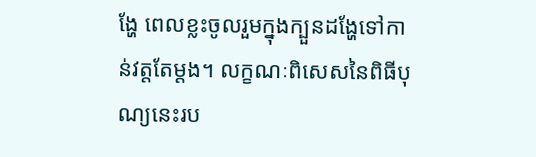ង្ហែ ពេលខ្លះចូលរួមក្នុងក្បួនដង្ហែទៅកាន់វត្តតែម្ដង។ លក្ខណៈពិសេសនៃពិធីបុណ្យនេះរប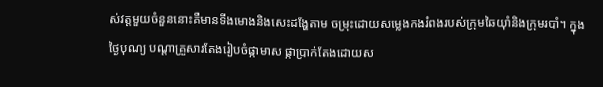ស់វត្តមួយចំនួននោះគឺមានទីងមោងនិងសេះដង្ហែតាម ចម្រុះដោយសម្លេងកងរំពងរបស់ក្រុមឆៃយ៉ាំនិងក្រុមរបាំ។ ក្នុងថ្ងៃបុណ្យ បណ្តាគ្រួសារតែងរៀបចំផ្កាមាស ផ្កាប្រាក់តែងដោយស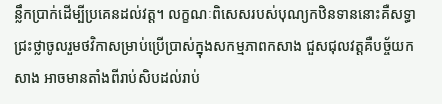ន្លឹកប្រាក់ដើម្បីប្រគេនដល់វត្ត។ លក្ខណៈពិសេសរបស់បុណ្យកឋិនទាននោះគឺសទ្ធាជ្រះថ្លាចូលរួមថវិកាសម្រាប់ប្រើប្រាស់ក្នុងសកម្មភាពកសាង ជួសជុលវត្តគឺបច្ច័យកសាង អាចមានតាំងពីរាប់សិបដល់រាប់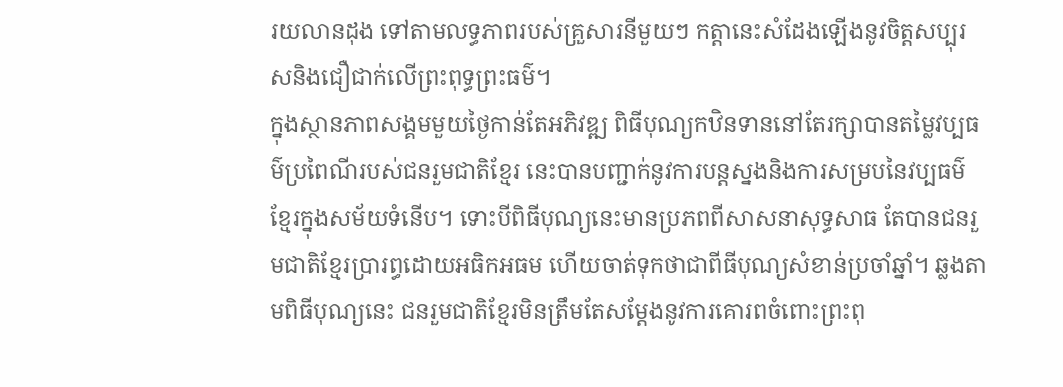រយលានដុង ទៅតាមលទ្ធភាពរបស់គ្រួសារនីមួយៗ កត្តានេះសំដែងឡើងនូវចិត្តសប្បុរសនិងជឿជាក់លើព្រះពុទ្ធព្រះធម៌។
ក្នុងស្ថានភាពសង្គមមួយថ្ងៃកាន់តែអភិវឌ្ឍ ពិធីបុណ្យកឋិនទាននៅតែរក្សាបានតម្លៃវប្បធម៌ប្រពៃណីរបស់ជនរួមជាតិខ្មែរ នេះបានបញ្ជាក់នូវការបន្តស្នងនិងការសម្របនៃវប្បធម៌ខ្មែរក្នុងសម័យទំនើប។ ទោះបីពិធីបុណ្យនេះមានប្រភពពីសាសនាសុទ្ធសាធ តែបានជនរួមជាតិខ្មែរប្រារព្ធដោយអធិកអធម ហើយចាត់ទុកថាជាពីធីបុណ្យសំខាន់ប្រចាំឆ្នាំ។ ឆ្លងតាមពិធីបុណ្យនេះ ជនរួមជាតិខ្មែរមិនត្រឹមតែសម្តែងនូវការគោរពចំពោះព្រះពុ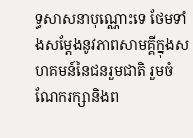ទ្ធសាសនាបុណ្ណោះទេ ថែមទាំងសម្តែងនូវភាពសាមគ្គីក្នុងសហគមន៍នៃជនរួមជាតិ រួមចំណែករក្សានិងព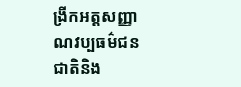ង្រីកអត្តសញ្ញាណវប្បធម៌ជនជាតិនិង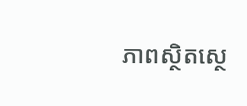ភាពស្ថិតស្ថេ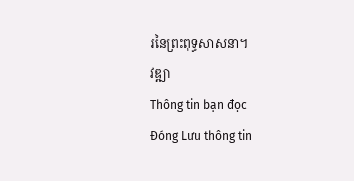រនៃព្រះពុទ្ធសាសនា។
វឌ្ឍា
Thông tin bạn đọc
Đóng Lưu thông tin